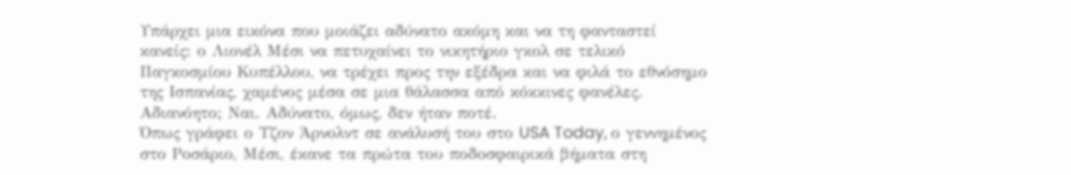Υπάρχει μια εικόνα που μοιάζει αδύνατο ακόμη και να τη φανταστεί κανείς: ο Λιονέλ Μέσι να πετυχαίνει το νικητήριο γκολ σε τελικό Παγκοσμίου Κυπέλλου, να τρέχει προς την εξέδρα και να φιλά το εθνόσημο της Ισπανίας, χαμένος μέσα σε μια θάλασσα από κόκκινες φανέλες.
Αδιανόητο; Ναι. Αδύνατο, όμως, δεν ήταν ποτέ.
Όπως γράφει ο Τζον Άρνολντ σε ανάλυσή του στο USA Today, ο γεννημένος στο Ροσάριο, Μέσι, έκανε τα πρώτα του ποδοσφαιρικά βήματα στη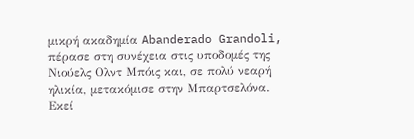μικρή ακαδημία Abanderado Grandoli, πέρασε στη συνέχεια στις υποδομές της Νιούελς Ολντ Μπόις και, σε πολύ νεαρή ηλικία, μετακόμισε στην Μπαρτσελόνα.
Εκεί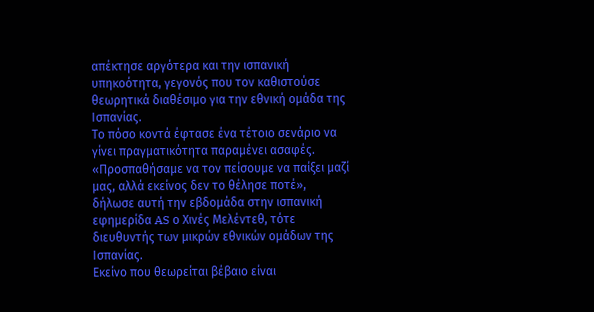απέκτησε αργότερα και την ισπανική υπηκοότητα, γεγονός που τον καθιστούσε θεωρητικά διαθέσιμο για την εθνική ομάδα της Ισπανίας.
Το πόσο κοντά έφτασε ένα τέτοιο σενάριο να γίνει πραγματικότητα παραμένει ασαφές. «Προσπαθήσαμε να τον πείσουμε να παίξει μαζί μας, αλλά εκείνος δεν το θέλησε ποτέ», δήλωσε αυτή την εβδομάδα στην ισπανική εφημερίδα AS ο Χινές Μελέντεθ, τότε διευθυντής των μικρών εθνικών ομάδων της Ισπανίας.
Εκείνο που θεωρείται βέβαιο είναι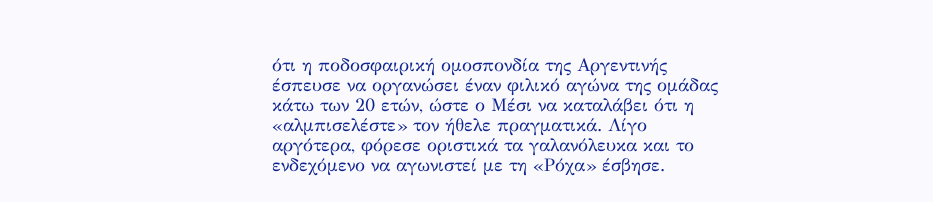ότι η ποδοσφαιρική ομοσπονδία της Αργεντινής έσπευσε να οργανώσει έναν φιλικό αγώνα της ομάδας κάτω των 20 ετών, ώστε ο Μέσι να καταλάβει ότι η «αλμπισελέστε» τον ήθελε πραγματικά. Λίγο αργότερα, φόρεσε οριστικά τα γαλανόλευκα και το ενδεχόμενο να αγωνιστεί με τη «Ρόχα» έσβησε.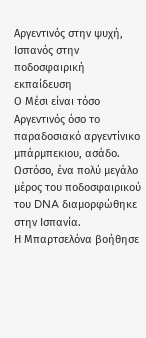Αργεντινός στην ψυχή, Ισπανός στην ποδοσφαιρική εκπαίδευση
Ο Μέσι είναι τόσο Αργεντινός όσο το παραδοσιακό αργεντίνικο μπάρμπεκιου, ασάδο. Ωστόσο, ένα πολύ μεγάλο μέρος του ποδοσφαιρικού του DNA διαμορφώθηκε στην Ισπανία.
Η Μπαρτσελόνα βοήθησε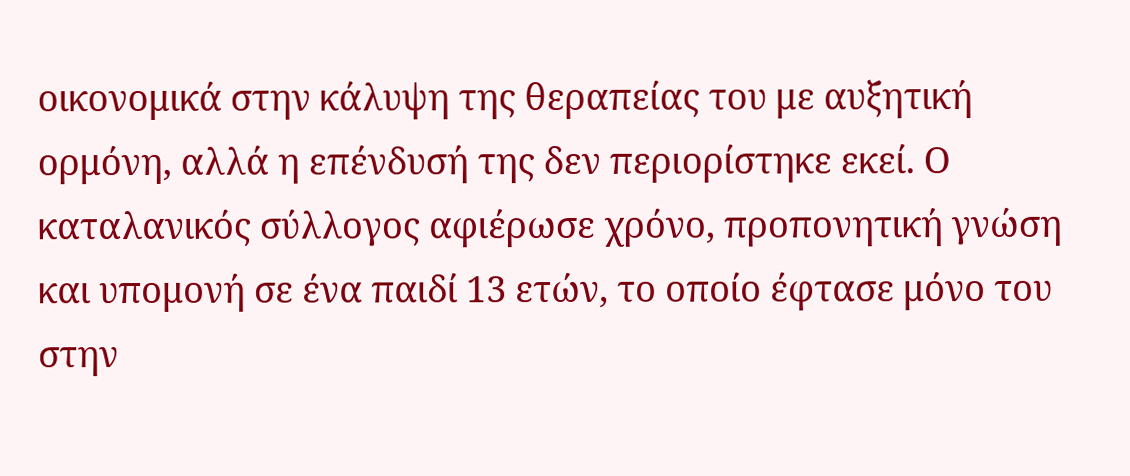οικονομικά στην κάλυψη της θεραπείας του με αυξητική ορμόνη, αλλά η επένδυσή της δεν περιορίστηκε εκεί. Ο καταλανικός σύλλογος αφιέρωσε χρόνο, προπονητική γνώση και υπομονή σε ένα παιδί 13 ετών, το οποίο έφτασε μόνο του στην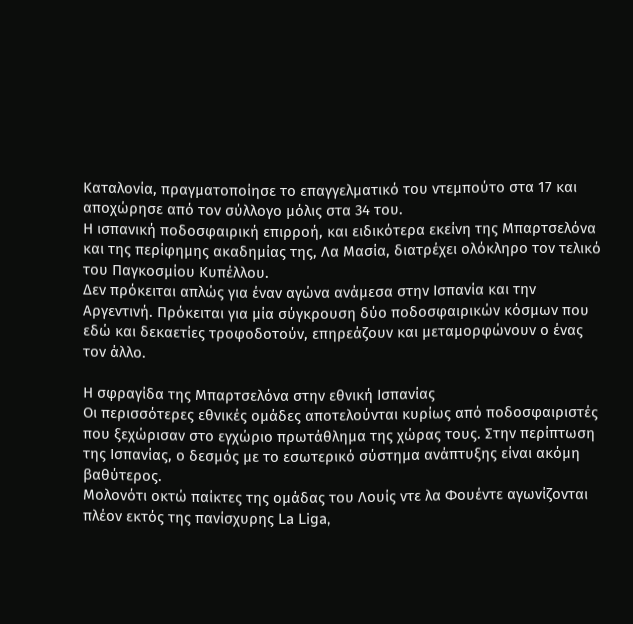Καταλονία, πραγματοποίησε το επαγγελματικό του ντεμπούτο στα 17 και αποχώρησε από τον σύλλογο μόλις στα 34 του.
Η ισπανική ποδοσφαιρική επιρροή, και ειδικότερα εκείνη της Μπαρτσελόνα και της περίφημης ακαδημίας της, Λα Μασία, διατρέχει ολόκληρο τον τελικό του Παγκοσμίου Κυπέλλου.
Δεν πρόκειται απλώς για έναν αγώνα ανάμεσα στην Ισπανία και την Αργεντινή. Πρόκειται για μία σύγκρουση δύο ποδοσφαιρικών κόσμων που εδώ και δεκαετίες τροφοδοτούν, επηρεάζουν και μεταμορφώνουν ο ένας τον άλλο.

Η σφραγίδα της Μπαρτσελόνα στην εθνική Ισπανίας
Οι περισσότερες εθνικές ομάδες αποτελούνται κυρίως από ποδοσφαιριστές που ξεχώρισαν στο εγχώριο πρωτάθλημα της χώρας τους. Στην περίπτωση της Ισπανίας, ο δεσμός με το εσωτερικό σύστημα ανάπτυξης είναι ακόμη βαθύτερος.
Μολονότι οκτώ παίκτες της ομάδας του Λουίς ντε λα Φουέντε αγωνίζονται πλέον εκτός της πανίσχυρης La Liga,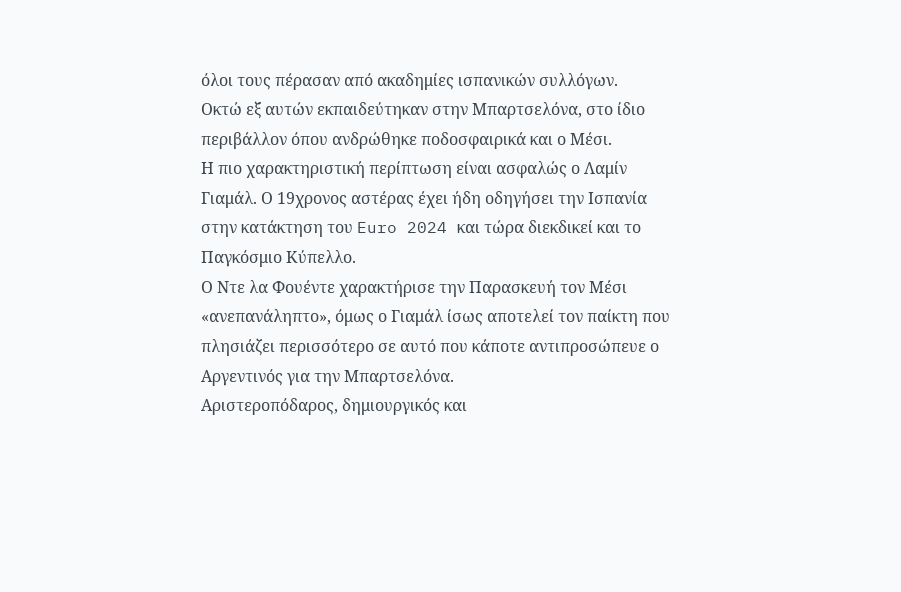όλοι τους πέρασαν από ακαδημίες ισπανικών συλλόγων.
Οκτώ εξ αυτών εκπαιδεύτηκαν στην Μπαρτσελόνα, στο ίδιο περιβάλλον όπου ανδρώθηκε ποδοσφαιρικά και ο Μέσι.
Η πιο χαρακτηριστική περίπτωση είναι ασφαλώς ο Λαμίν Γιαμάλ. Ο 19χρονος αστέρας έχει ήδη οδηγήσει την Ισπανία στην κατάκτηση του Euro 2024 και τώρα διεκδικεί και το Παγκόσμιο Κύπελλο.
Ο Ντε λα Φουέντε χαρακτήρισε την Παρασκευή τον Μέσι «ανεπανάληπτο», όμως ο Γιαμάλ ίσως αποτελεί τον παίκτη που πλησιάζει περισσότερο σε αυτό που κάποτε αντιπροσώπευε ο Αργεντινός για την Μπαρτσελόνα.
Αριστεροπόδαρος, δημιουργικός και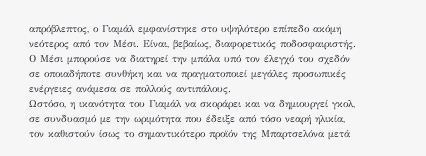απρόβλεπτος, ο Γιαμάλ εμφανίστηκε στο υψηλότερο επίπεδο ακόμη νεότερος από τον Μέσι. Είναι, βεβαίως, διαφορετικός ποδοσφαιριστής. Ο Μέσι μπορούσε να διατηρεί την μπάλα υπό τον έλεγχό του σχεδόν σε οποιαδήποτε συνθήκη και να πραγματοποιεί μεγάλες προσωπικές ενέργειες ανάμεσα σε πολλούς αντιπάλους.
Ωστόσο, η ικανότητα του Γιαμάλ να σκοράρει και να δημιουργεί γκολ, σε συνδυασμό με την ωριμότητα που έδειξε από τόσο νεαρή ηλικία, τον καθιστούν ίσως το σημαντικότερο προϊόν της Μπαρτσελόνα μετά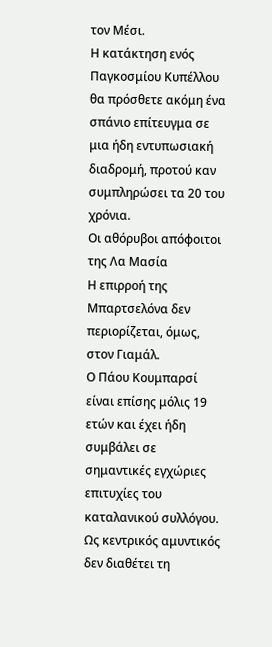τον Μέσι.
Η κατάκτηση ενός Παγκοσμίου Κυπέλλου θα πρόσθετε ακόμη ένα σπάνιο επίτευγμα σε μια ήδη εντυπωσιακή διαδρομή, προτού καν συμπληρώσει τα 20 του χρόνια.
Οι αθόρυβοι απόφοιτοι της Λα Μασία
Η επιρροή της Μπαρτσελόνα δεν περιορίζεται, όμως, στον Γιαμάλ.
Ο Πάου Κουμπαρσί είναι επίσης μόλις 19 ετών και έχει ήδη συμβάλει σε σημαντικές εγχώριες επιτυχίες του καταλανικού συλλόγου. Ως κεντρικός αμυντικός δεν διαθέτει τη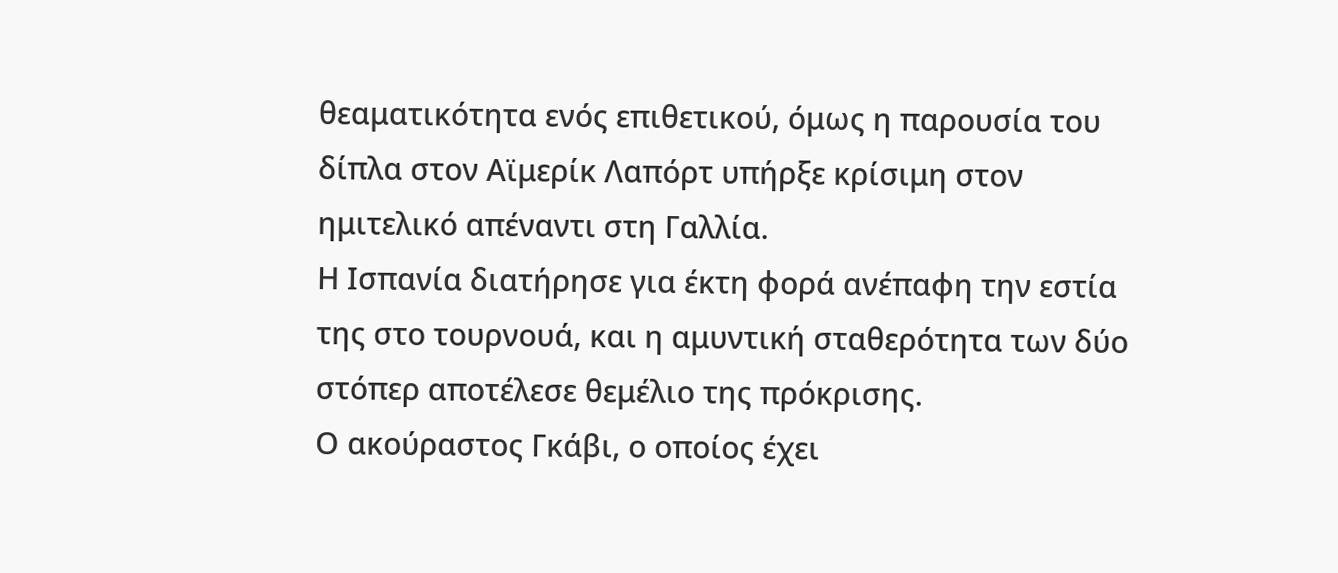θεαματικότητα ενός επιθετικού, όμως η παρουσία του δίπλα στον Αϊμερίκ Λαπόρτ υπήρξε κρίσιμη στον ημιτελικό απέναντι στη Γαλλία.
Η Ισπανία διατήρησε για έκτη φορά ανέπαφη την εστία της στο τουρνουά, και η αμυντική σταθερότητα των δύο στόπερ αποτέλεσε θεμέλιο της πρόκρισης.
Ο ακούραστος Γκάβι, ο οποίος έχει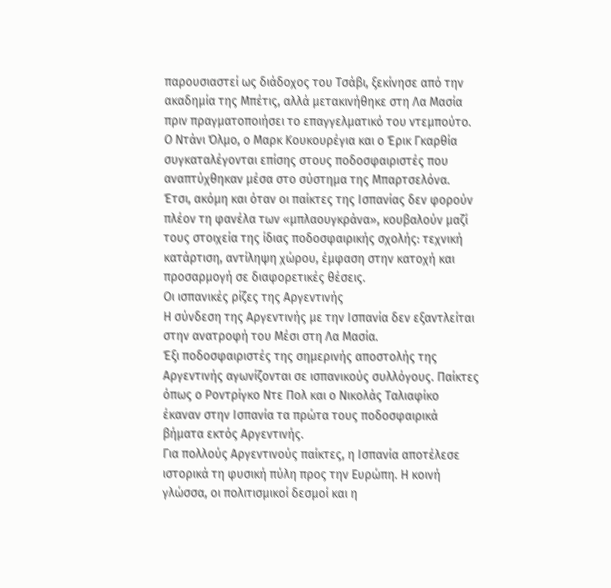παρουσιαστεί ως διάδοχος του Τσάβι, ξεκίνησε από την ακαδημία της Μπέτις, αλλά μετακινήθηκε στη Λα Μασία πριν πραγματοποιήσει το επαγγελματικό του ντεμπούτο.
Ο Ντάνι Όλμο, ο Μαρκ Κουκουρέγια και ο Έρικ Γκαρθία συγκαταλέγονται επίσης στους ποδοσφαιριστές που αναπτύχθηκαν μέσα στο σύστημα της Μπαρτσελόνα.
Έτσι, ακόμη και όταν οι παίκτες της Ισπανίας δεν φορούν πλέον τη φανέλα των «μπλαουγκράνα», κουβαλούν μαζί τους στοιχεία της ίδιας ποδοσφαιρικής σχολής: τεχνική κατάρτιση, αντίληψη χώρου, έμφαση στην κατοχή και προσαρμογή σε διαφορετικές θέσεις.
Οι ισπανικές ρίζες της Αργεντινής
Η σύνδεση της Αργεντινής με την Ισπανία δεν εξαντλείται στην ανατροφή του Μέσι στη Λα Μασία.
Έξι ποδοσφαιριστές της σημερινής αποστολής της Αργεντινής αγωνίζονται σε ισπανικούς συλλόγους. Παίκτες όπως ο Ροντρίγκο Ντε Πολ και ο Νικολάς Ταλιαφίκο έκαναν στην Ισπανία τα πρώτα τους ποδοσφαιρικά βήματα εκτός Αργεντινής.
Για πολλούς Αργεντινούς παίκτες, η Ισπανία αποτέλεσε ιστορικά τη φυσική πύλη προς την Ευρώπη. Η κοινή γλώσσα, οι πολιτισμικοί δεσμοί και η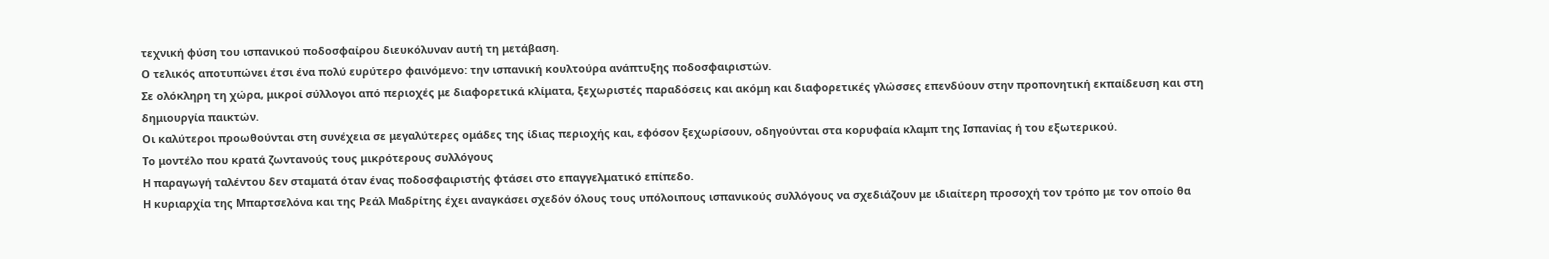τεχνική φύση του ισπανικού ποδοσφαίρου διευκόλυναν αυτή τη μετάβαση.
Ο τελικός αποτυπώνει έτσι ένα πολύ ευρύτερο φαινόμενο: την ισπανική κουλτούρα ανάπτυξης ποδοσφαιριστών.
Σε ολόκληρη τη χώρα, μικροί σύλλογοι από περιοχές με διαφορετικά κλίματα, ξεχωριστές παραδόσεις και ακόμη και διαφορετικές γλώσσες επενδύουν στην προπονητική εκπαίδευση και στη δημιουργία παικτών.
Οι καλύτεροι προωθούνται στη συνέχεια σε μεγαλύτερες ομάδες της ίδιας περιοχής και, εφόσον ξεχωρίσουν, οδηγούνται στα κορυφαία κλαμπ της Ισπανίας ή του εξωτερικού.
Το μοντέλο που κρατά ζωντανούς τους μικρότερους συλλόγους
Η παραγωγή ταλέντου δεν σταματά όταν ένας ποδοσφαιριστής φτάσει στο επαγγελματικό επίπεδο.
Η κυριαρχία της Μπαρτσελόνα και της Ρεάλ Μαδρίτης έχει αναγκάσει σχεδόν όλους τους υπόλοιπους ισπανικούς συλλόγους να σχεδιάζουν με ιδιαίτερη προσοχή τον τρόπο με τον οποίο θα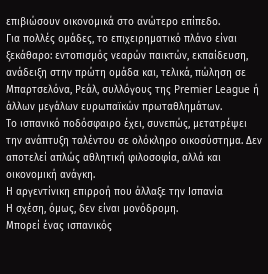επιβιώσουν οικονομικά στο ανώτερο επίπεδο.
Για πολλές ομάδες, το επιχειρηματικό πλάνο είναι ξεκάθαρο: εντοπισμός νεαρών παικτών, εκπαίδευση, ανάδειξη στην πρώτη ομάδα και, τελικά, πώληση σε Μπαρτσελόνα, Ρεάλ, συλλόγους της Premier League ή άλλων μεγάλων ευρωπαϊκών πρωταθλημάτων.
Το ισπανικό ποδόσφαιρο έχει, συνεπώς, μετατρέψει την ανάπτυξη ταλέντου σε ολόκληρο οικοσύστημα. Δεν αποτελεί απλώς αθλητική φιλοσοφία, αλλά και οικονομική ανάγκη.
Η αργεντίνικη επιρροή που άλλαξε την Ισπανία
Η σχέση, όμως, δεν είναι μονόδρομη.
Μπορεί ένας ισπανικός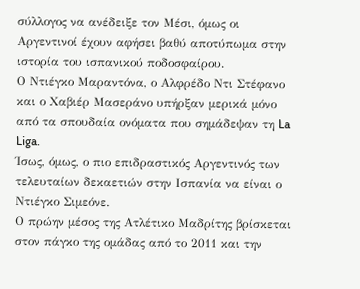σύλλογος να ανέδειξε τον Μέσι, όμως οι Αργεντινοί έχουν αφήσει βαθύ αποτύπωμα στην ιστορία του ισπανικού ποδοσφαίρου.
Ο Ντιέγκο Μαραντόνα, ο Αλφρέδο Ντι Στέφανο και ο Χαβιέρ Μασεράνο υπήρξαν μερικά μόνο από τα σπουδαία ονόματα που σημάδεψαν τη La Liga.
Ίσως, όμως, ο πιο επιδραστικός Αργεντινός των τελευταίων δεκαετιών στην Ισπανία να είναι ο Ντιέγκο Σιμεόνε.
Ο πρώην μέσος της Ατλέτικο Μαδρίτης βρίσκεται στον πάγκο της ομάδας από το 2011 και την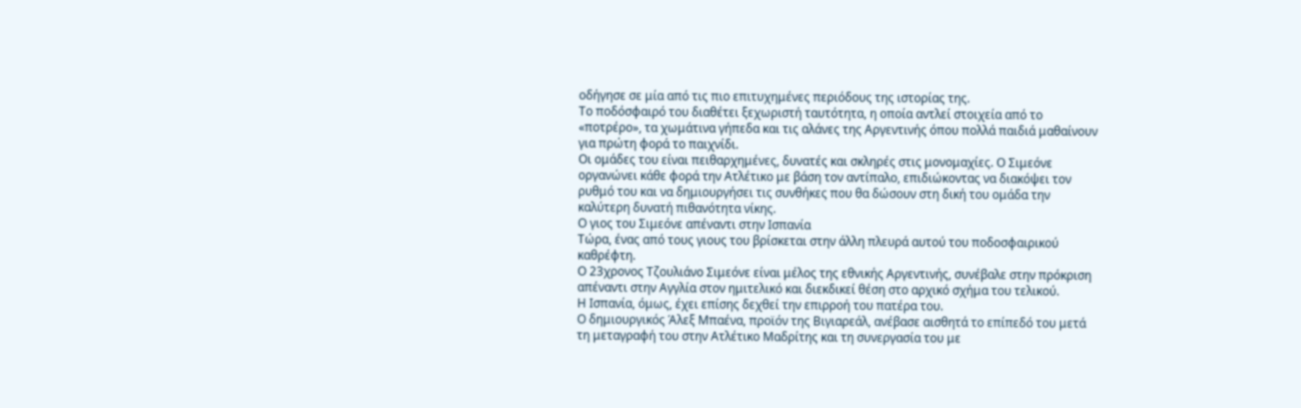οδήγησε σε μία από τις πιο επιτυχημένες περιόδους της ιστορίας της.
Το ποδόσφαιρό του διαθέτει ξεχωριστή ταυτότητα, η οποία αντλεί στοιχεία από το «ποτρέρο», τα χωμάτινα γήπεδα και τις αλάνες της Αργεντινής όπου πολλά παιδιά μαθαίνουν για πρώτη φορά το παιχνίδι.
Οι ομάδες του είναι πειθαρχημένες, δυνατές και σκληρές στις μονομαχίες. Ο Σιμεόνε οργανώνει κάθε φορά την Ατλέτικο με βάση τον αντίπαλο, επιδιώκοντας να διακόψει τον ρυθμό του και να δημιουργήσει τις συνθήκες που θα δώσουν στη δική του ομάδα την καλύτερη δυνατή πιθανότητα νίκης.
Ο γιος του Σιμεόνε απέναντι στην Ισπανία
Τώρα, ένας από τους γιους του βρίσκεται στην άλλη πλευρά αυτού του ποδοσφαιρικού καθρέφτη.
Ο 23χρονος Τζουλιάνο Σιμεόνε είναι μέλος της εθνικής Αργεντινής, συνέβαλε στην πρόκριση απέναντι στην Αγγλία στον ημιτελικό και διεκδικεί θέση στο αρχικό σχήμα του τελικού.
Η Ισπανία, όμως, έχει επίσης δεχθεί την επιρροή του πατέρα του.
Ο δημιουργικός Άλεξ Μπαένα, προϊόν της Βιγιαρεάλ, ανέβασε αισθητά το επίπεδό του μετά τη μεταγραφή του στην Ατλέτικο Μαδρίτης και τη συνεργασία του με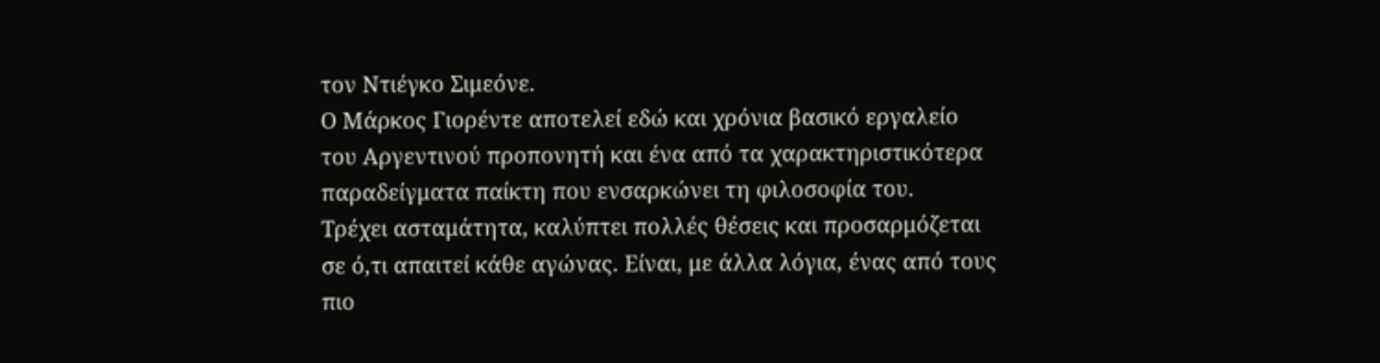τον Ντιέγκο Σιμεόνε.
Ο Μάρκος Γιορέντε αποτελεί εδώ και χρόνια βασικό εργαλείο του Αργεντινού προπονητή και ένα από τα χαρακτηριστικότερα παραδείγματα παίκτη που ενσαρκώνει τη φιλοσοφία του.
Τρέχει ασταμάτητα, καλύπτει πολλές θέσεις και προσαρμόζεται σε ό,τι απαιτεί κάθε αγώνας. Είναι, με άλλα λόγια, ένας από τους πιο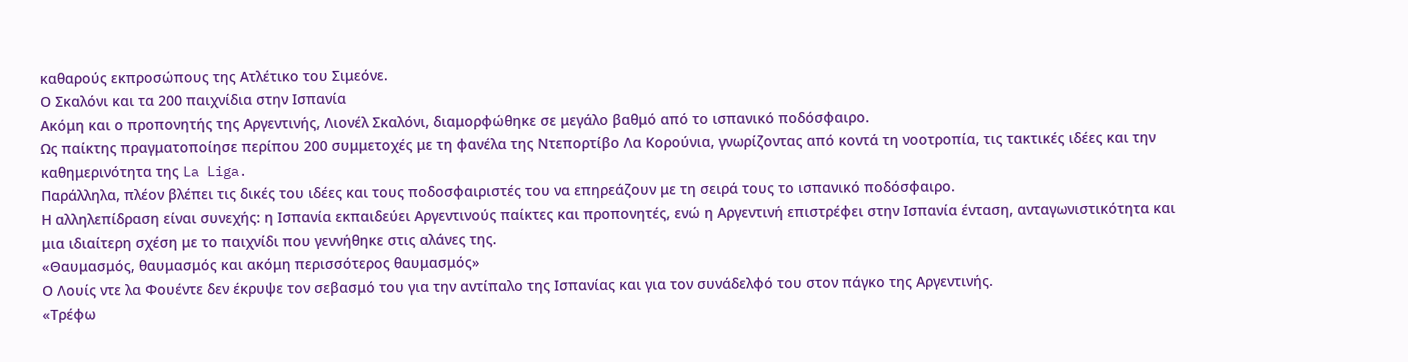καθαρούς εκπροσώπους της Ατλέτικο του Σιμεόνε.
Ο Σκαλόνι και τα 200 παιχνίδια στην Ισπανία
Ακόμη και ο προπονητής της Αργεντινής, Λιονέλ Σκαλόνι, διαμορφώθηκε σε μεγάλο βαθμό από το ισπανικό ποδόσφαιρο.
Ως παίκτης πραγματοποίησε περίπου 200 συμμετοχές με τη φανέλα της Ντεπορτίβο Λα Κορούνια, γνωρίζοντας από κοντά τη νοοτροπία, τις τακτικές ιδέες και την καθημερινότητα της La Liga.
Παράλληλα, πλέον βλέπει τις δικές του ιδέες και τους ποδοσφαιριστές του να επηρεάζουν με τη σειρά τους το ισπανικό ποδόσφαιρο.
Η αλληλεπίδραση είναι συνεχής: η Ισπανία εκπαιδεύει Αργεντινούς παίκτες και προπονητές, ενώ η Αργεντινή επιστρέφει στην Ισπανία ένταση, ανταγωνιστικότητα και μια ιδιαίτερη σχέση με το παιχνίδι που γεννήθηκε στις αλάνες της.
«Θαυμασμός, θαυμασμός και ακόμη περισσότερος θαυμασμός»
Ο Λουίς ντε λα Φουέντε δεν έκρυψε τον σεβασμό του για την αντίπαλο της Ισπανίας και για τον συνάδελφό του στον πάγκο της Αργεντινής.
«Τρέφω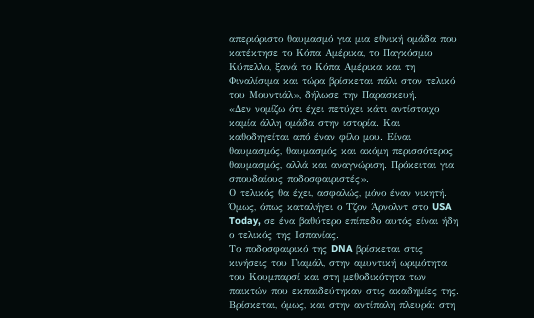απεριόριστο θαυμασμό για μια εθνική ομάδα που κατέκτησε το Κόπα Αμέρικα, το Παγκόσμιο Κύπελλο, ξανά το Κόπα Αμέρικα και τη Φιναλίσιμα και τώρα βρίσκεται πάλι στον τελικό του Μουντιάλ», δήλωσε την Παρασκευή.
«Δεν νομίζω ότι έχει πετύχει κάτι αντίστοιχο καμία άλλη ομάδα στην ιστορία. Και καθοδηγείται από έναν φίλο μου. Είναι θαυμασμός, θαυμασμός και ακόμη περισσότερος θαυμασμός, αλλά και αναγνώριση. Πρόκειται για σπουδαίους ποδοσφαιριστές».
Ο τελικός θα έχει, ασφαλώς, μόνο έναν νικητή. Όμως, όπως καταλήγει ο Τζον Άρνολντ στο USA Today, σε ένα βαθύτερο επίπεδο αυτός είναι ήδη ο τελικός της Ισπανίας.
Το ποδοσφαιρικό της DNA βρίσκεται στις κινήσεις του Γιαμάλ, στην αμυντική ωριμότητα του Κουμπαρσί και στη μεθοδικότητα των παικτών που εκπαιδεύτηκαν στις ακαδημίες της.
Βρίσκεται, όμως, και στην αντίπαλη πλευρά: στη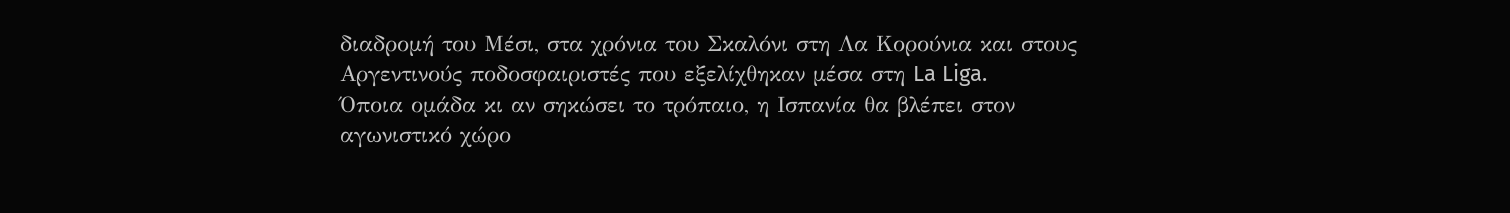διαδρομή του Μέσι, στα χρόνια του Σκαλόνι στη Λα Κορούνια και στους Αργεντινούς ποδοσφαιριστές που εξελίχθηκαν μέσα στη La Liga.
Όποια ομάδα κι αν σηκώσει το τρόπαιο, η Ισπανία θα βλέπει στον αγωνιστικό χώρο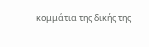κομμάτια της δικής της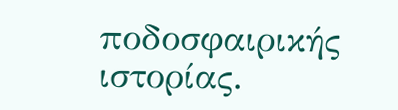ποδοσφαιρικής ιστορίας.